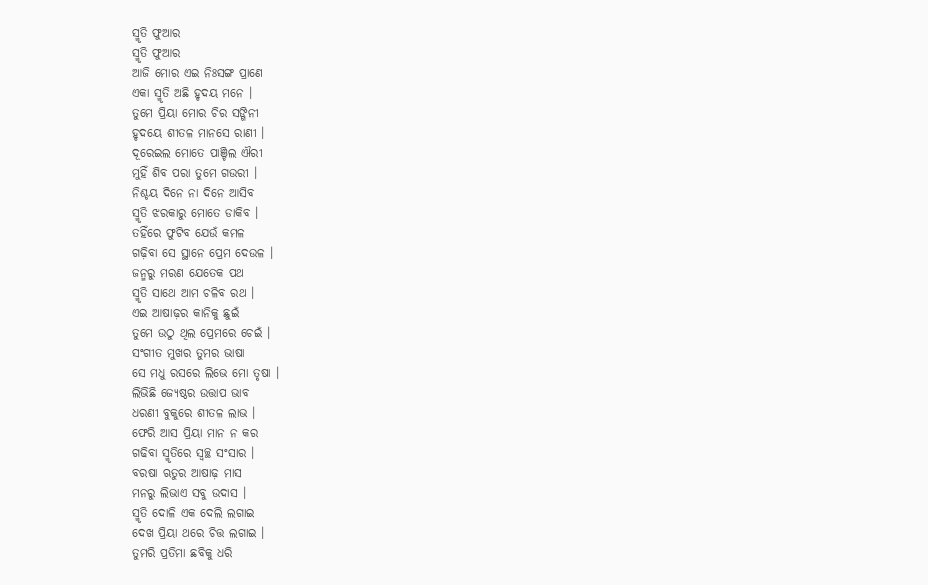ସ୍ମୃତି ଫୁଆର
ସ୍ମୃତି ଫୁଆର
ଆଜି ମୋର ଏଇ ନିଃସଙ୍ଗ ପ୍ରାଣେ
ଏକା ସ୍ମୃତି ଅଛି ହୃଦୟ ମନେ ।
ତୁମେ ପ୍ରିୟା ମୋର ଚିର ସଙ୍ଗିନୀ
ହୃଦୟେ ଶୀତଳ ମାନସେ ରାଣୀ ।
ଦୂରେଇଲ ମୋତେ ପାଞ୍ଚିଲ ଐରୀ
ମୁହିଁ ଶିବ ପରା ତୁମେ ଗଉରୀ ।
ନିଶ୍ଚୟ ଦିନେ ନା ଦିନେ ଆସିବ
ସ୍ମୃତି ଝରକାରୁ ମୋତେ ଡାକିବ ।
ତହିଁରେ ଫୁଟିବ ଯେଉଁ କମଳ
ଗଢ଼ିବା ସେ ସ୍ଥାନେ ପ୍ରେମ ଦେଉଳ ।
ଜନ୍ମରୁ ମରଣ ଯେତେକ ପଥ
ସ୍ମୃତି ସାଥେ ଆମ ଚଳିବ ରଥ ।
ଏଇ ଆଷାଢ଼ର କାନିକୁ ଛୁଇଁ
ତୁମେ ଉଠୁ ଥିଲ ପ୍ରେମରେ ଚେଇଁ ।
ସଂଗୀତ ମୁଖର ତୁମର ଭାଷା
ସେ ମଧୁ ରସରେ ଲିଭେ ମୋ ତୃଷା ।
ଲିଭିଛି ଜ୍ୟେଷ୍ଠର ଉତ୍ତାପ ଭାବ
ଧରଣୀ ବୁକୁରେ ଶୀତଳ ଲାଭ ।
ଫେରି ଆସ ପ୍ରିୟା ମାନ ନ କର
ଗଢିବା ସ୍ମୃତିରେ ସ୍ଵଚ୍ଛ ସଂସାର ।
ବରଷା ଋତୁର ଆଷାଢ଼ ମାସ
ମନରୁ ଲିଭାଏ ସବୁ ଉଦାସ ।
ସ୍ମୃତି ଦୋଳି ଏକ ଦେଲି ଲଗାଇ
ଦେଖ ପ୍ରିୟା ଥରେ ଚିତ୍ତ ଲଗାଇ ।
ତୁମରି ପ୍ରତିମା ଛବିକୁ ଧରି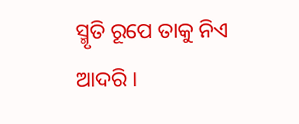ସ୍ମୃତି ରୂପେ ତାକୁ ନିଏ ଆଦରି ।